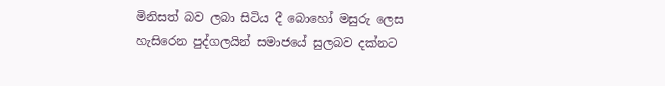මිනිසත් බව ලබා සිටිය දී බොහෝ මසුරු ලෙස හැසිරෙන පුද්ගලයින් සමාජයේ සුලබව දක්නට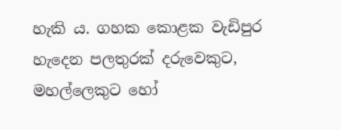හැකි ය. ගහක කොළක වැඩිපුර හැදෙන පලතුරක් දරුවෙකුට, මහල්ලෙකුට හෝ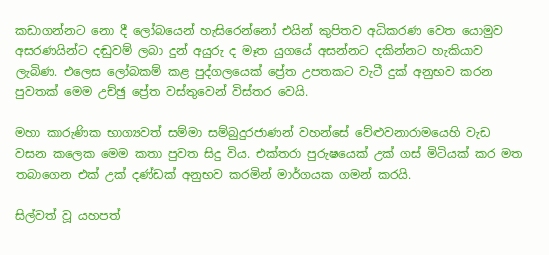කඩාගන්නට නො දී ලෝබයෙන් හැසිරෙන්නෝ එයින් කුපිතව අධිකරණ වෙත යොමුව අසරණයින්ට දඬුවම් ලබා දුන් අයුරු ද මෑත යුගයේ අසන්නට දකින්නට හැකියාව ලැබිණ. එලෙස ලෝබකම් කළ පුද්ගලයෙක් ප්‍රේත උපතකට වැටී දුක් අනුභව කරන පුවතක් මෙම උච්ඡු ප්‍රේත වස්තුවෙන් විස්තර වෙයි.

මහා කාරුණික භාග්‍යවත් සම්මා සම්බුදුරජාණන් වහන්සේ වේළුවනාරාමයෙහි වැඩ වසන කලෙක මෙම කතා පුවත සිදු විය. එක්තරා පුරුෂයෙක් උක් ගස් මිටියක් කර මත තබාගෙන එක් උක් දණ්ඩක් අනුභව කරමින් මාර්ගයක ගමන් කරයි.

සිල්වත් වූ යහපත්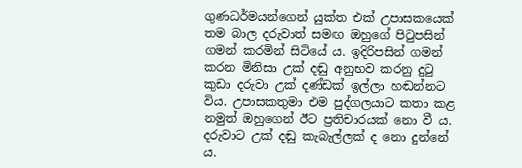ගුණධර්මයන්ගෙන් යුක්ත එක් උපාසකයෙක් තම බාල දරුවාත් සමඟ ඔහුගේ පිටුපසින් ගමන් කරමින් සිටියේ ය. ඉදිරිපසින් ගමන් කරන මිනිසා උක් දඬු අනුභව කරනු දුටු කුඩා දරුවා උක් දණ්ඩක් ඉල්ලා හඬන්නට විය. උපාසකතුමා එම පුද්ගලයාට කතා කළ නමුත් ඔහුගෙන් ඊට ප්‍රතිචාරයක් නො වී ය. දරුවාට උක් දඬු කැබැල්ලක් ද නො දුන්නේ ය.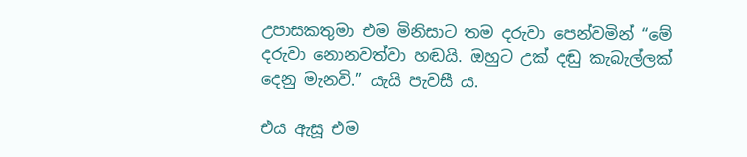උපාසකතුමා එම මිනිසාට තම දරුවා පෙන්වමින් “මේ දරුවා නොනවත්වා හඬයි. ඔහුට උක් දඬු කැබැල්ලක් දෙනු මැනවි.” යැයි පැවසී ය.

එය ඇසූ එම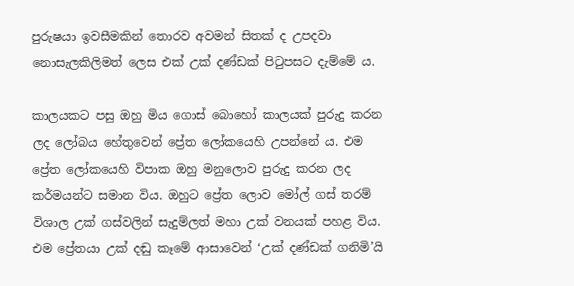පුරුෂයා ඉවසීමකින් තොරව අවමන් සිතක් ද උපදවා නොසැලකිලිමත් ලෙස එක් උක් දණ්ඩක් පිටුපසට දැම්මේ ය.

කාලයකට පසු ඔහු මිය ගොස් බොහෝ කාලයක් පුරුදු කරන ලද ලෝබය හේතුවෙන් ප්‍රේත ලෝකයෙහි උපන්නේ ය. එම ප්‍රේත ලෝකයෙහි විපාක ඔහු මනුලොව පුරුදු කරන ලද කර්මයන්ට සමාන විය. ඔහුට ප්‍රේත ලොව මෝල් ගස් තරම් විශාල උක් ගස්වලින් සැදුම්ලත් මහා උක් වනයක් පහළ විය. එම ප්‍රේතයා උක් දඬු කෑමේ ආසාවෙන් ‘උක් දණ්ඩක් ගනිමි’යි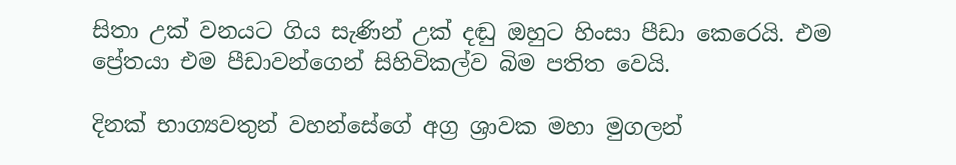සිතා උක් වනයට ගිය සැණින් උක් දඬු ඔහුට හිංසා පීඩා කෙරෙයි. එම ප්‍රේතයා එම පීඩාවන්ගෙන් සිහිවිකල්ව බිම පතිත වෙයි.

දිනක් භාග්‍යවතුන් වහන්සේගේ අග්‍ර ශ්‍රාවක මහා මුගලන්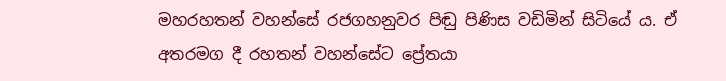මහරහතන් වහන්සේ රජගහනුවර පිඬු පිණිස වඩිමින් සිටියේ ය. ඒ අතරමග දී රහතන් වහන්සේට ප්‍රේතයා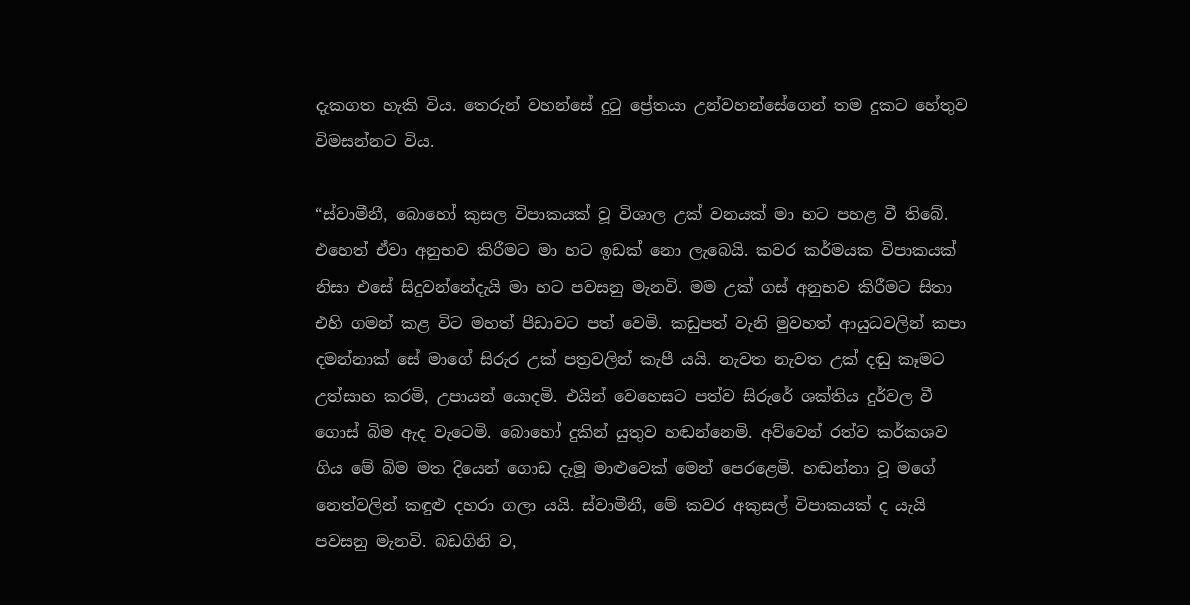දැකගත හැකි විය. තෙරුන් වහන්සේ දුටු ප්‍රේතයා උන්වහන්සේගෙන් තම දුකට හේතුව විමසන්නට විය.

“ස්වාමීනී, බොහෝ කුසල විපාකයක් වූ විශාල උක් වනයක් මා හට පහළ වී තිබේ. එහෙත් ඒවා අනුභව කිරීමට මා හට ඉඩක් නො ලැබෙයි. කවර කර්මයක විපාකයක් නිසා එසේ සිදුවන්නේදැයි මා හට පවසනු මැනවි. මම උක් ගස් අනුභව කිරීමට සිතා එහි ගමන් කළ විට මහත් පීඩාවට පත් වෙමි. කඩුපත් වැනි මුවහත් ආයුධවලින් කපා දමන්නාක් සේ මාගේ සිරුර උක් පත්‍රවලින් කැපී යයි. නැවත නැවත උක් දඬු කෑමට උත්සාහ කරමි, උපායන් යොදමි. එයින් වෙහෙසට පත්ව සිරුරේ ශක්තිය දුර්වල වී ගොස් බිම ඇද වැටෙමි. බොහෝ දුකින් යුතුව හඬන්නෙමි. අව්වෙන් රත්ව කර්කශව ගිය මේ බිම මත දියෙන් ගොඩ දැමූ මාළුවෙක් මෙන් පෙරළෙමි. හඬන්නා වූ මගේ නෙත්වලින් කඳුළු දහරා ගලා යයි. ස්වාමීනී, මේ කවර අකුසල් විපාකයක් ද යැයි පවසනු මැනවි. බඩගිනි ව,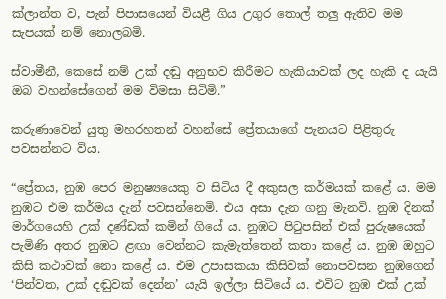ක්ලාන්ත ව, පැන් පිපාසයෙන් වියළී ගිය උගුර තොල් තලු ඇතිව මම සැපයක් නම් නොලබමි.

ස්වාමීනී, කෙසේ නම් උක් දඬු අනුභව කිරීමට හැකියාවක් ලද හැකි ද යැයි ඔබ වහන්සේගෙන් මම විමසා සිටිමි.”

කරුණාවෙන් යුතු මහරහතන් වහන්සේ ප්‍රේතයාගේ පැනයට පිළිතුරු පවසන්නට විය.

“ප්‍රේතය, නුඹ පෙර මනුෂ්‍යයෙකු ව සිටිය දී අකුසල කර්මයක් කළේ ය. මම නුඹට එම කර්මය දැන් පවසන්නෙමි. එය අසා දැන ගනු මැනවි. නුඹ දිනක් මාර්ගයෙහි උක් දණ්ඩක් කමින් ගියේ ය. නුඹට පිටුපසින් එක් පුරුෂයෙක් පැමිණි අතර නුඹට ළඟා වෙන්නට කැමැත්තෙන් කතා කළේ ය. නුඹ ඔහුට කිසි කථාවක් නො කළේ ය. එම උපාසකයා කිසිවක් නොපවසන නුඹගෙන් ‘පින්වත, උක් දඬුවක් දෙන්න’ යැයි ඉල්ලා සිටියේ ය. එවිට නුඹ එක් උක්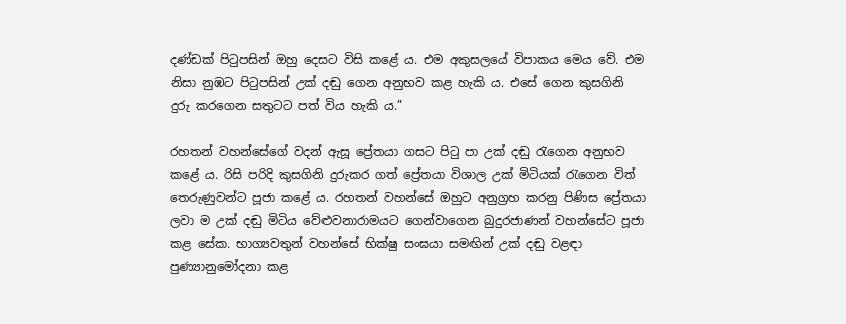දණ්ඩක් පිටුපසින් ඔහු දෙසට විසි කළේ ය. එම අකුසලයේ විපාකය මෙය වේ. එම නිසා නුඹට පිටුපසින් උක් දඬු ගෙන අනුභව කළ හැකි ය. එසේ ගෙන කුසගිනි දුරු කරගෙන සතුටට පත් විය හැකි ය.”

රහතන් වහන්සේගේ වදන් ඇසූ ප්‍රේතයා ගසට පිටු පා උක් දඬු රැගෙන අනුභව කළේ ය. රිසි පරිදි කුසගිනි දුරුකර ගත් ප්‍රේතයා විශාල උක් මිටියක් රැගෙන විත් තෙරුණුවන්ට පූජා කළේ ය. රහතන් වහන්සේ ඔහුට අනුග්‍රහ කරනු පිණිස ප්‍රේතයා ලවා ම උක් දඬු මිටිය වේළුවනාරාමයට ගෙන්වාගෙන බුදුරජාණන් වහන්සේට පූජා කළ සේක. භාග්‍යවතුන් වහන්සේ භික්ෂු සංඝයා සමඟින් උක් දඬු වළඳා පුණ්‍යානුමෝදනා කළ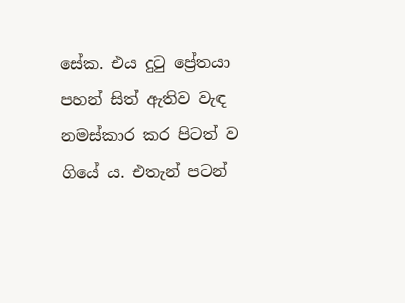සේක. එය දුටු ප්‍රේතයා පහන් සිත් ඇතිව වැඳ නමස්කාර කර පිටත් ව ගියේ ය. එතැන් පටන්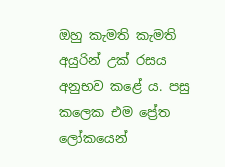ඔහු කැමති කැමති අයුරින් උක් රසය අනුභව කළේ ය. පසු කලෙක එම ප්‍රේත ලෝකයෙන්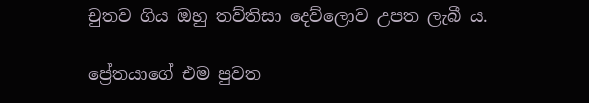චුතව ගිය ඔහු තව්තිසා දෙව්ලොව උපත ලැබී ය.

ප්‍රේතයාගේ එම පුවත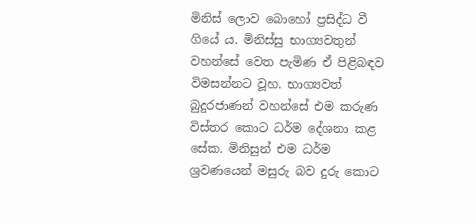මිනිස් ලොව බොහෝ ප්‍රසිද්ධ වී ගියේ ය. මිනිස්සු භාග්‍යවතුන් වහන්සේ වෙත පැමිණ ඒ පිළිබඳව විමසන්නට වූහ. භාග්‍යවත් බුදුරජාණන් වහන්සේ එම කරුණ විස්තර කොට ධර්ම දේශනා කළ සේක. මිනිසුන් එම ධර්ම ශ්‍රවණයෙන් මසුරු බව දුරු කොට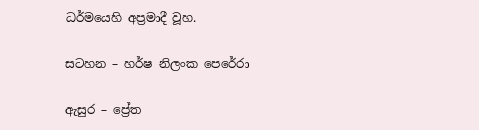ධර්මයෙහි අප්‍රමාදී වූහ.

සටහන – හර්ෂ නිලංක පෙරේරා

ඇසුර – ප්‍රේත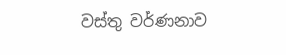වස්තු වර්ණනාව